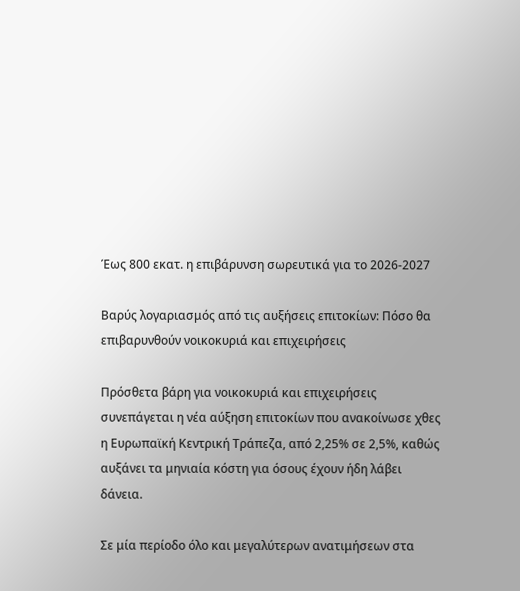Έως 800 εκατ. η επιβάρυνση σωρευτικά για το 2026-2027

Βαρύς λογαριασμός από τις αυξήσεις επιτοκίων: Πόσο θα επιβαρυνθούν νοικοκυριά και επιχειρήσεις

Πρόσθετα βάρη για νοικοκυριά και επιχειρήσεις συνεπάγεται η νέα αύξηση επιτοκίων που ανακοίνωσε χθες η Ευρωπαϊκή Κεντρική Τράπεζα, από 2,25% σε 2,5%, καθώς αυξάνει τα μηνιαία κόστη για όσους έχουν ήδη λάβει δάνεια.

Σε μία περίοδο όλο και μεγαλύτερων ανατιμήσεων στα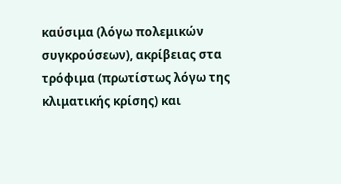καύσιμα (λόγω πολεμικών συγκρούσεων), ακρίβειας στα τρόφιμα (πρωτίστως λόγω της κλιματικής κρίσης) και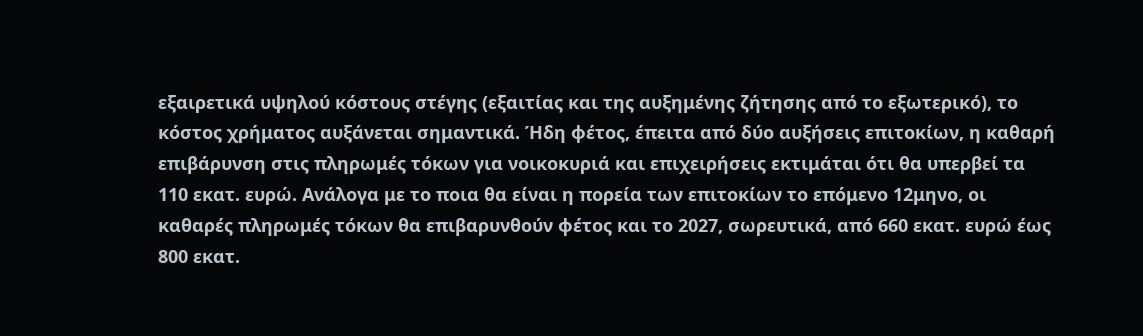εξαιρετικά υψηλού κόστους στέγης (εξαιτίας και της αυξημένης ζήτησης από το εξωτερικό), το κόστος χρήματος αυξάνεται σημαντικά. Ήδη φέτος, έπειτα από δύο αυξήσεις επιτοκίων, η καθαρή επιβάρυνση στις πληρωμές τόκων για νοικοκυριά και επιχειρήσεις εκτιμάται ότι θα υπερβεί τα 110 εκατ. ευρώ. Ανάλογα με το ποια θα είναι η πορεία των επιτοκίων το επόμενο 12μηνο, οι καθαρές πληρωμές τόκων θα επιβαρυνθούν φέτος και το 2027, σωρευτικά, από 660 εκατ. ευρώ έως 800 εκατ.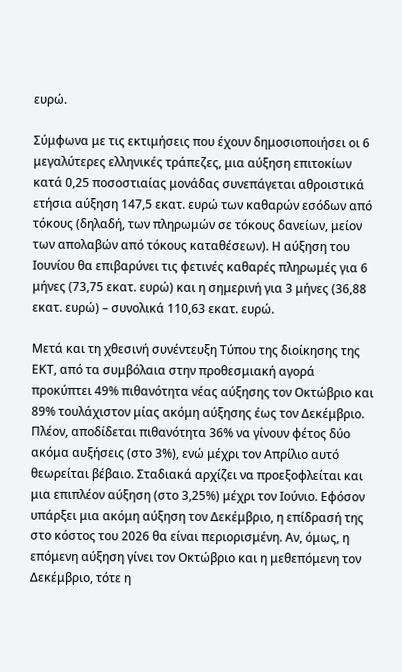ευρώ.

Σύμφωνα με τις εκτιμήσεις που έχουν δημοσιοποιήσει οι 6 μεγαλύτερες ελληνικές τράπεζες, μια αύξηση επιτοκίων κατά 0,25 ποσοστιαίας μονάδας συνεπάγεται αθροιστικά ετήσια αύξηση 147,5 εκατ. ευρώ των καθαρών εσόδων από τόκους (δηλαδή, των πληρωμών σε τόκους δανείων, μείον των απολαβών από τόκους καταθέσεων). Η αύξηση του Ιουνίου θα επιβαρύνει τις φετινές καθαρές πληρωμές για 6 μήνες (73,75 εκατ. ευρώ) και η σημερινή για 3 μήνες (36,88 εκατ. ευρώ) – συνολικά 110,63 εκατ. ευρώ.

Μετά και τη χθεσινή συνέντευξη Τύπου της διοίκησης της ΕΚΤ, από τα συμβόλαια στην προθεσμιακή αγορά προκύπτει 49% πιθανότητα νέας αύξησης τον Οκτώβριο και 89% τουλάχιστον μίας ακόμη αύξησης έως τον Δεκέμβριο. Πλέον, αποδίδεται πιθανότητα 36% να γίνουν φέτος δύο ακόμα αυξήσεις (στο 3%), ενώ μέχρι τον Απρίλιο αυτό θεωρείται βέβαιο. Σταδιακά αρχίζει να προεξοφλείται και μια επιπλέον αύξηση (στο 3,25%) μέχρι τον Ιούνιο. Εφόσον υπάρξει μια ακόμη αύξηση τον Δεκέμβριο, η επίδρασή της στο κόστος του 2026 θα είναι περιορισμένη. Αν, όμως, η επόμενη αύξηση γίνει τον Οκτώβριο και η μεθεπόμενη τον Δεκέμβριο, τότε η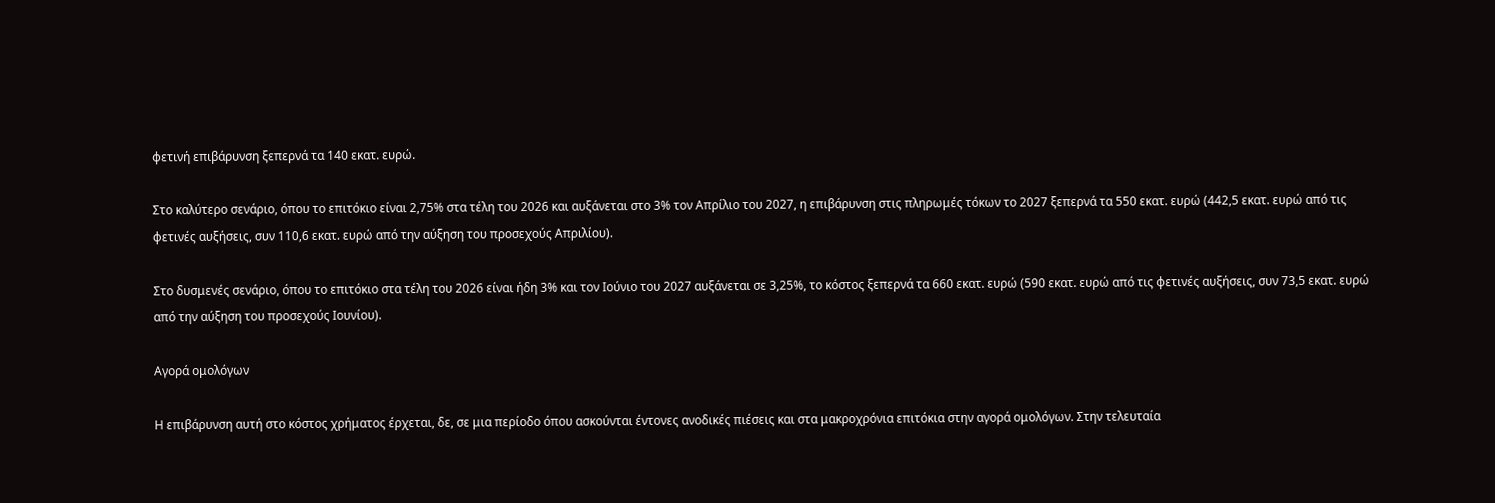φετινή επιβάρυνση ξεπερνά τα 140 εκατ. ευρώ.

Στο καλύτερο σενάριο, όπου το επιτόκιο είναι 2,75% στα τέλη του 2026 και αυξάνεται στο 3% τον Απρίλιο του 2027, η επιβάρυνση στις πληρωμές τόκων το 2027 ξεπερνά τα 550 εκατ. ευρώ (442,5 εκατ. ευρώ από τις φετινές αυξήσεις, συν 110,6 εκατ. ευρώ από την αύξηση του προσεχούς Απριλίου).

Στο δυσμενές σενάριο, όπου το επιτόκιο στα τέλη του 2026 είναι ήδη 3% και τον Ιούνιο του 2027 αυξάνεται σε 3,25%, το κόστος ξεπερνά τα 660 εκατ. ευρώ (590 εκατ. ευρώ από τις φετινές αυξήσεις, συν 73,5 εκατ. ευρώ από την αύξηση του προσεχούς Ιουνίου).

Αγορά ομολόγων

Η επιβάρυνση αυτή στο κόστος χρήματος έρχεται, δε, σε μια περίοδο όπου ασκούνται έντονες ανοδικές πιέσεις και στα μακροχρόνια επιτόκια στην αγορά ομολόγων. Στην τελευταία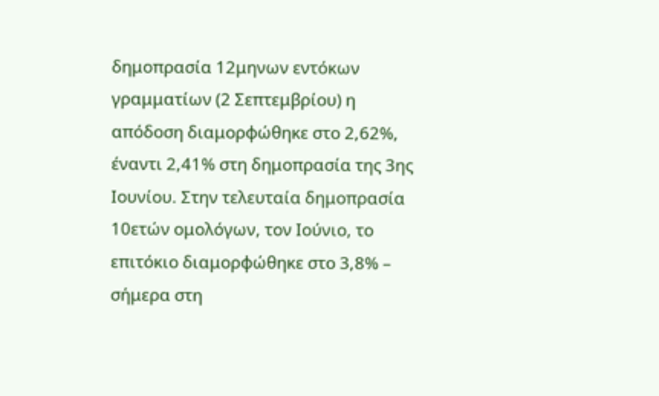δημοπρασία 12μηνων εντόκων γραμματίων (2 Σεπτεμβρίου) η απόδοση διαμορφώθηκε στο 2,62%, έναντι 2,41% στη δημοπρασία της 3ης Ιουνίου. Στην τελευταία δημοπρασία 10ετών ομολόγων, τον Ιούνιο, το επιτόκιο διαμορφώθηκε στο 3,8% – σήμερα στη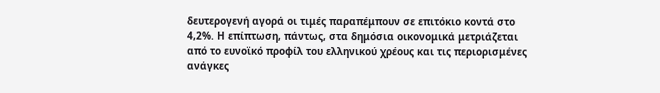δευτερογενή αγορά οι τιμές παραπέμπουν σε επιτόκιο κοντά στο 4,2%. Η επίπτωση, πάντως, στα δημόσια οικονομικά μετριάζεται από το ευνοϊκό προφίλ του ελληνικού χρέους και τις περιορισμένες ανάγκες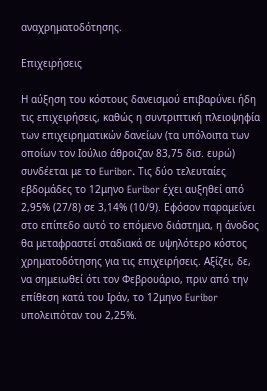αναχρηματοδότησης.

Επιχειρήσεις

Η αύξηση του κόστους δανεισμού επιβαρύνει ήδη τις επιχειρήσεις, καθώς η συντριπτική πλειοψηφία των επιχειρηματικών δανείων (τα υπόλοιπα των οποίων τον Ιούλιο άθροιζαν 83,75 δισ. ευρώ) συνδέεται με το Euribor. Τις δύο τελευταίες εβδομάδες το 12μηνο Euribor έχει αυξηθεί από 2,95% (27/8) σε 3,14% (10/9). Εφόσον παραμείνει στο επίπεδο αυτό το επόμενο διάστημα, η άνοδος θα μεταφραστεί σταδιακά σε υψηλότερο κόστος χρηματοδότησης για τις επιχειρήσεις. Αξίζει, δε, να σημειωθεί ότι τον Φεβρουάριο, πριν από την επίθεση κατά του Ιράν, το 12μηνο Euribor υπολειπόταν του 2,25%.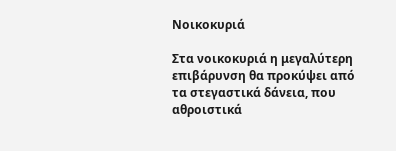Νοικοκυριά

Στα νοικοκυριά η μεγαλύτερη επιβάρυνση θα προκύψει από τα στεγαστικά δάνεια, που αθροιστικά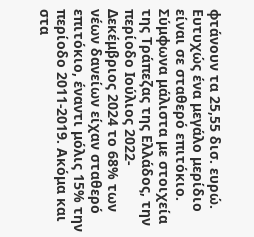φτάνουν τα 25,55 δισ. ευρώ. Ευτυχώς ένα μεγάλο μερίδιο είναι σε σταθερό επιτόκιο. Σύμφωνα μάλιστα με στοιχεία της Τράπεζας της Ελλάδος, την περίοδο Ιούλιος 2022-Δεκέμβριος 2024 το 68% των νέων δανείων είχαν σταθερό επιτόκιο, έναντι μόλις 15% την περίοδο 2011-2019. Ακόμα και στα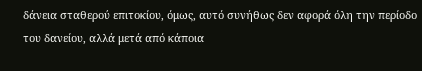δάνεια σταθερού επιτοκίου, όμως, αυτό συνήθως δεν αφορά όλη την περίοδο του δανείου, αλλά μετά από κάποια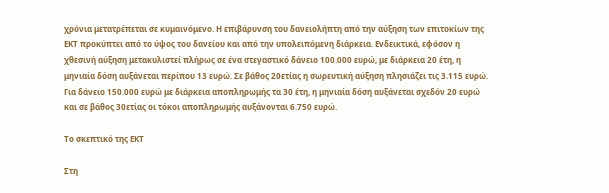χρόνια μετατρέπεται σε κυμαινόμενο. Η επιβάρυνση του δανειολήπτη από την αύξηση των επιτοκίων της ΕΚΤ προκύπτει από το ύψος του δανείου και από την υπολειπόμενη διάρκεια. Ενδεικτικά, εφόσον η χθεσινή αύξηση μετακυλιστεί πλήρως σε ένα στεγαστικό δάνειο 100.000 ευρώ, με διάρκεια 20 έτη, η μηνιαία δόση αυξάνεται περίπου 13 ευρώ. Σε βάθος 20ετίας η σωρευτική αύξηση πλησιάζει τις 3.115 ευρώ. Για δάνειο 150.000 ευρώ με διάρκεια αποπληρωμής τα 30 έτη, η μηνιαία δόση αυξάνεται σχεδόν 20 ευρώ και σε βάθος 30ετίας οι τόκοι αποπληρωμής αυξάνονται 6.750 ευρώ.

Το σκεπτικό της ΕΚΤ

Στη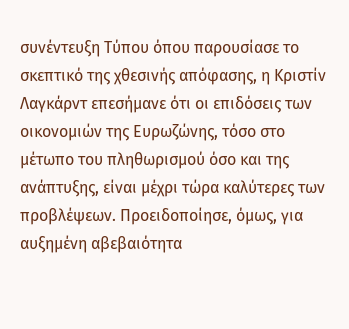συνέντευξη Τύπου όπου παρουσίασε το σκεπτικό της χθεσινής απόφασης, η Κριστίν Λαγκάρντ επεσήμανε ότι οι επιδόσεις των οικονομιών της Ευρωζώνης, τόσο στο μέτωπο του πληθωρισμού όσο και της ανάπτυξης, είναι μέχρι τώρα καλύτερες των προβλέψεων. Προειδοποίησε, όμως, για αυξημένη αβεβαιότητα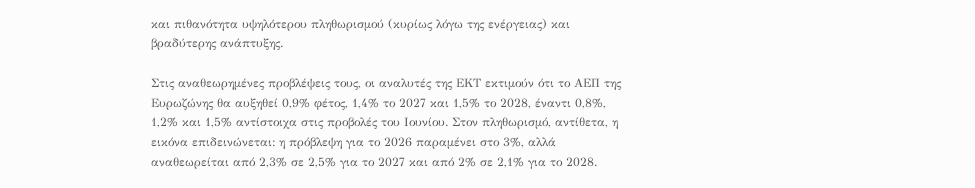και πιθανότητα υψηλότερου πληθωρισμού (κυρίως λόγω της ενέργειας) και βραδύτερης ανάπτυξης.

Στις αναθεωρημένες προβλέψεις τους, οι αναλυτές της ΕΚΤ εκτιμούν ότι το ΑΕΠ της Ευρωζώνης θα αυξηθεί 0,9% φέτος, 1,4% το 2027 και 1,5% το 2028, έναντι 0,8%, 1,2% και 1,5% αντίστοιχα στις προβολές του Ιουνίου. Στον πληθωρισμό, αντίθετα, η εικόνα επιδεινώνεται: η πρόβλεψη για το 2026 παραμένει στο 3%, αλλά αναθεωρείται από 2,3% σε 2,5% για το 2027 και από 2% σε 2,1% για το 2028.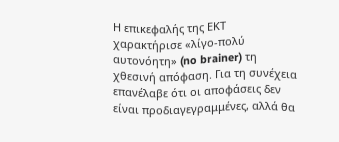Η επικεφαλής της ΕΚΤ χαρακτήρισε «λίγο-πολύ αυτονόητη» (no brainer) τη χθεσινή απόφαση. Για τη συνέχεια επανέλαβε ότι οι αποφάσεις δεν είναι προδιαγεγραμμένες, αλλά θα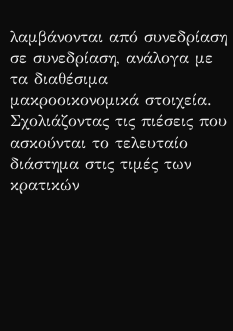λαμβάνονται από συνεδρίαση σε συνεδρίαση, ανάλογα με τα διαθέσιμα μακροοικονομικά στοιχεία. Σχολιάζοντας τις πιέσεις που ασκούνται το τελευταίο διάστημα στις τιμές των κρατικών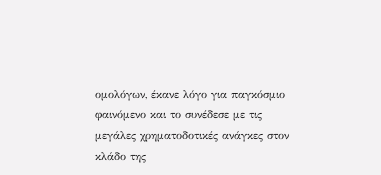ομολόγων, έκανε λόγο για παγκόσμιο φαινόμενο και το συνέδεσε με τις μεγάλες χρηματοδοτικές ανάγκες στον κλάδο της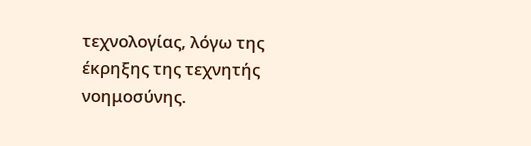τεχνολογίας, λόγω της έκρηξης της τεχνητής νοημοσύνης.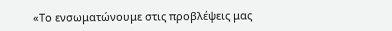«Το ενσωματώνουμε στις προβλέψεις μας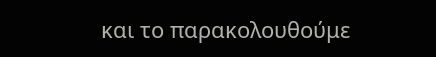και το παρακολουθούμε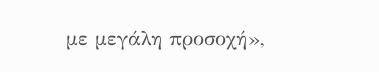με μεγάλη προσοχή»,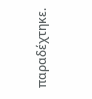παραδέχτηκε.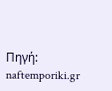Πηγή: naftemporiki.gr